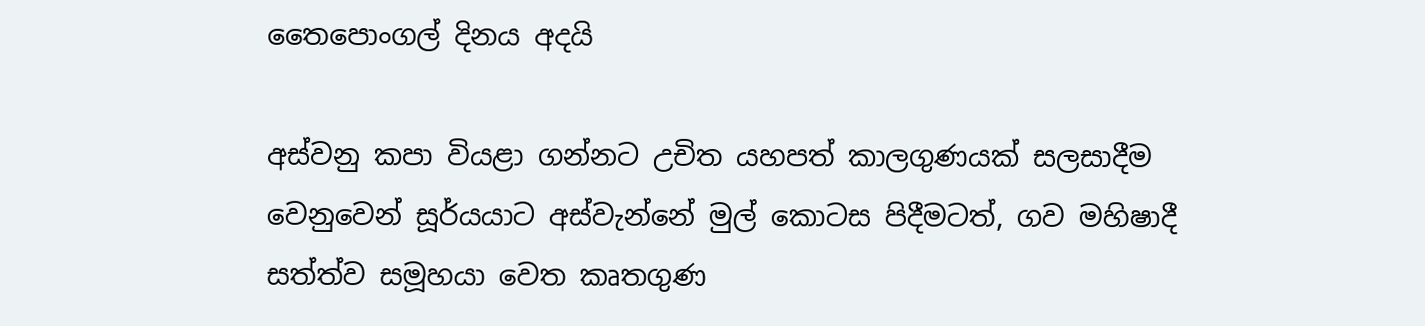තෛපොංගල් දිනය අදයි

අස්වනු කපා වියළා ගන්නට උචිත යහපත් කාලගුණයක් සලසාදීම වෙනුවෙන් සූර්යයාට අස්වැන්නේ මුල් කොටස පිදීමටත්, ගව මහිෂාදී සත්ත්ව සමූහයා වෙත කෘතගුණ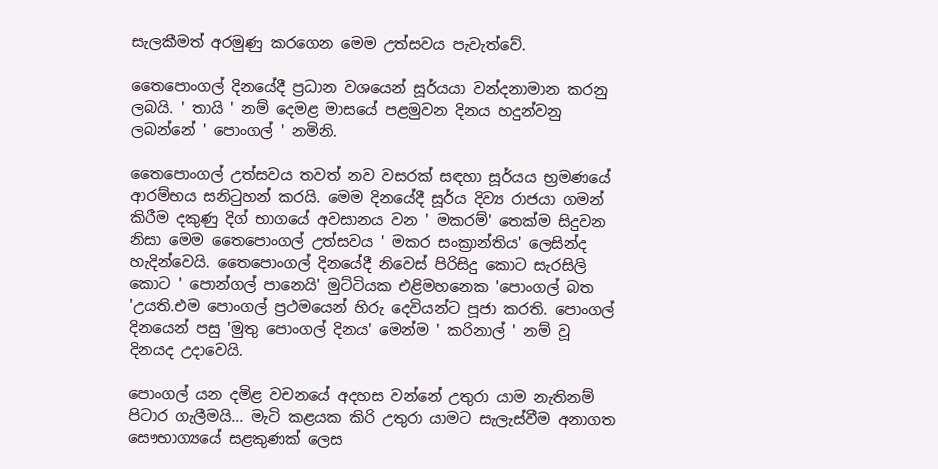සැලකීමත් අරමුණු කරගෙන මෙම උත්සවය පැවැත්වේ.

තෛපොංගල් දිනයේදී ප්‍රධාන වශයෙන් සූර්යයා වන්දනාමාන කරනු ලබයි. ' තායි ' නම් දෙමළ මාසයේ පළමුවන දිනය හදුන්වනු ලබන්නේ ' පොංගල් ' නමිනි.

තෛපොංගල් උත්සවය තවත් නව වසරක් සඳහා සූර්යය භ්‍රමණයේ ආරම්භය සනිටුහන් කරයි. මෙම දිනයේදී සූර්ය දිව්‍ය රාජයා ගමන් කිරීම දකුණු දිග් භාගයේ අවසානය වන ' මකරම්' තෙක්ම සිදුවන නිසා මෙම තෛපොංගල් උත්සවය ' මකර සංක්‍රාන්තිය' ලෙසින්ද හැදින්වෙයි. තෛපොංගල් දිනයේදී නිවෙස් පිරිසිදු කොට සැරසිලි කොට ' පොන්ගල් පානෙයි' මුට්ටියක එළිමහනෙක 'පොංගල් බත 'උයති.එම පොංගල් ප්‍රථමයෙන් හිරු දෙවියන්ට පූජා කරති. පොංගල් දිනයෙන් පසු 'මුතු පොංගල් දිනය' මෙන්ම ' කරිනාල් ' නම් වූ දිනයද උදාවෙයි.

පොංගල් යන දමිළ වචනයේ අදහස වන්නේ උතුරා යාම නැතිනම් පිටාර ගැලීමයි... මැටි කළයක කිරි උතුරා යාමට සැලැස්වීම අනාගත සෞභාග්‍යයේ සළකුණක් ලෙස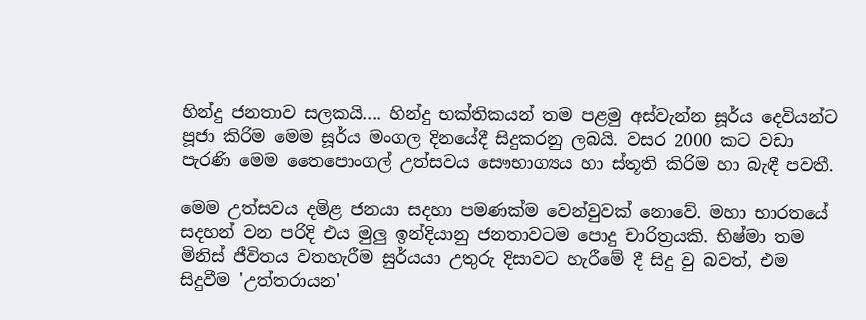හින්දු ජනතාව සලකයි.... හින්දු භක්තිකයන් තම පළමු අස්වැන්න සූර්ය දෙවියන්ට පූජා කිරිම මෙම සූර්ය මංගල දිනයේදී සිදුකරනු ලබයි. වසර 2000 කට වඩා පැරණි මෙම තෛපොංගල් උත්සවය සෞභාග්‍යය හා ස්තූති කිරිම හා බැඳී පවතී.

මෙම උත්සවය දමිළ ජනයා සදහා පමණක්ම වෙන්වුවක් නොවේ. මහා භාරතයේ සදහන් වන පරිදි එය මුලු ඉන්දියානු ජනතාවටම පොදු චාරිත්‍රයකි. භිෂ්මා තම මිනිස් ජීවිතය වතහැරීම සුර්යයා උතුරු දිසාවට හැරීමේ දී සිදු වු බවත්, එම සිදුවීම 'උත්තරායන'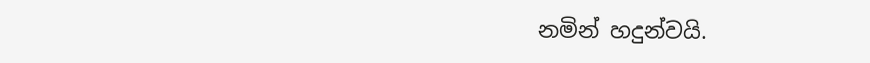නමින් හදුන්වයි.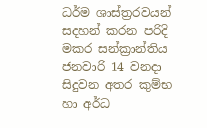ධර්ම ශාස්ත්‍රරවයන් සදහන් කරන පරිදි මකර සන්ක්‍රාන්තිය ජනවාරි 14 වනදා සිදුවන අතර කුම්භ හා අර්ධ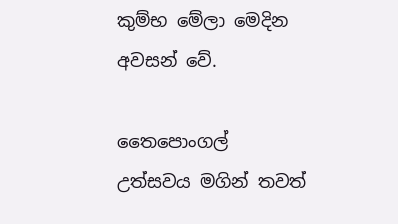කුම්භ මේලා මෙදින අවසන් වේ.

තෛපොංගල් උත්සවය මගින් තවත්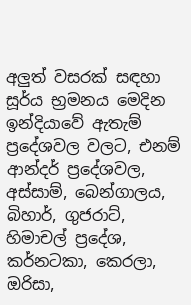අලුත් වසරක් සඳහා සූර්ය භ්‍රමනය මෙදින ඉන්දියාවේ ඇතැම් ප්‍රදේශවල වලට, එනම් ආන්දර් ප්‍රදේශවල, අස්සාම්, බෙන්ගාලය, බිහාර්, ගුජරාට්, හිමාචල් ප්‍රදේශ, කර්නටකා, කෙරලා, ඔරිසා,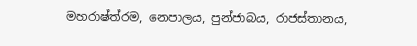මහරාෂ්ත්රම, නෙපාලය, පුන්ජාබය, රාජස්තානය,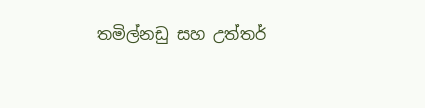තමිල්නඩු සහ උත්තර්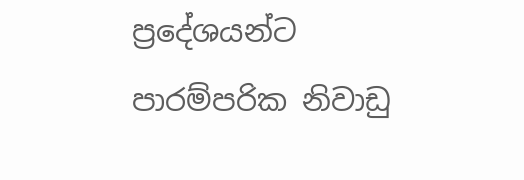ප්‍රදේශයන්ට පාරම්පරික නිවාඩු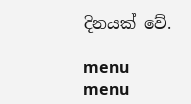දිනයක් වේ.

menu
menu